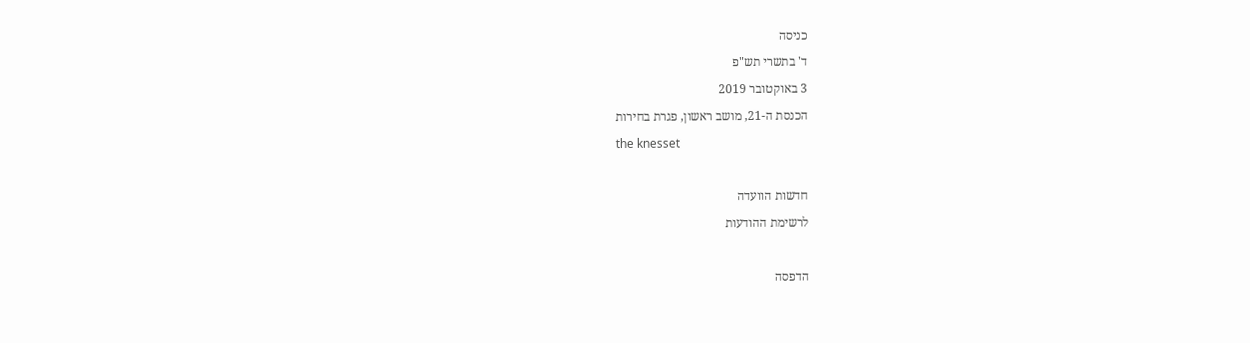כניסה
ד' בתשרי תש"פ
3 באוקטובר 2019
הכנסת ה-21, מושב ראשון, פגרת בחירות
the knesset

חדשות הוועדה
לרשימת ההודעות

הדפסה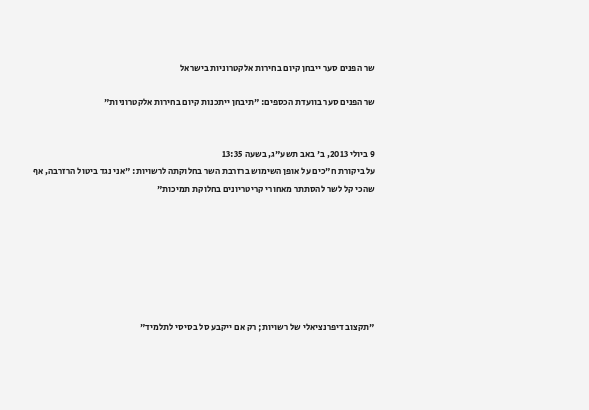שר הפנים סער ייבחן קיום בחירות אלקטרוניות בישראל

שר הפנים סער בוועדת הכספים: "תיבחן ייתכנות קיום בחירות אלקטרוניות"


9 ביולי 2013, ב' באב תשע"ג, בשעה 13:35
על ביקורת ח"כים על אופן השימוש ברזרבת השר בחלוקתה לרשויות: "אני נגד ביטול הרזרבה, אף שהכי קל לשר להסתתר מאחורי קריטריונים בחלוקת תמיכות"







"תקצוב דיפרנציאלי של רשויות; רק אם ייקבע סל בסיסי לתלמיד"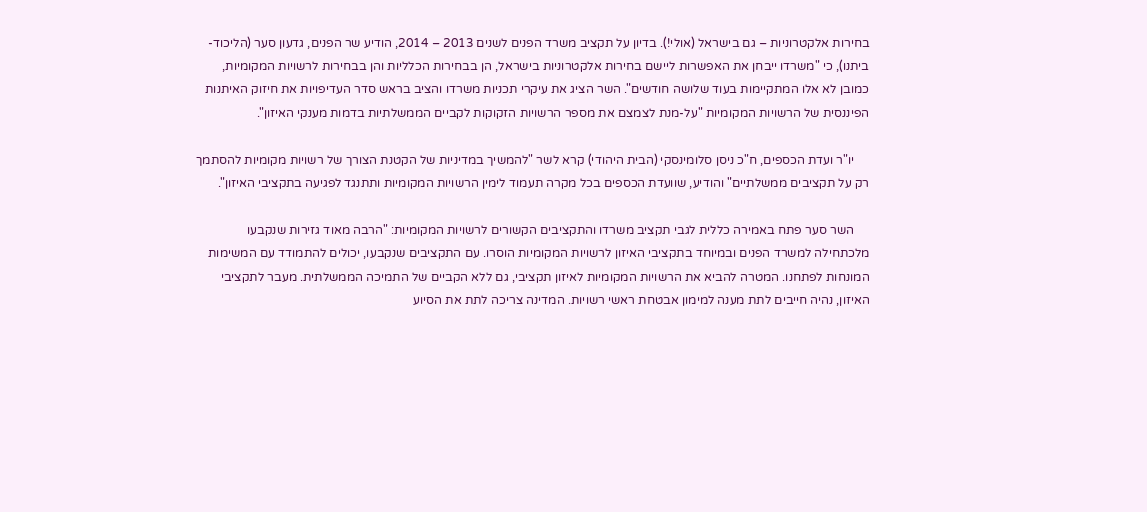בחירות אלקטרוניות – גם בישראל (אולי!). בדיון על תקציב משרד הפנים לשנים 2013 – 2014, הודיע שר הפנים, גדעון סער (הליכוד-ביתנו), כי "משרדו ייבחן את האפשרות ליישם בחירות אלקטרוניות בישראל, הן בבחירות הכלליות והן בבחירות לרשויות המקומיות, כמובן לא אלו המתקיימות בעוד שלושה חודשים". השר הציג את עיקרי תכניות משרדו והציב בראש סדר העדיפויות את חיזוק האיתנות הפיננסית של הרשויות המקומיות "על-מנת לצמצם את מספר הרשויות הזקוקות לקביים הממשלתיות בדמות מענקי האיזון".

     יו"ר ועדת הכספים, ח"כ ניסן סלומינסקי (הבית היהודי) קרא לשר "להמשיך במדיניות של הקטנת הצורך של רשויות מקומיות להסתמך רק על תקציבים ממשלתיים" והודיע, שוועדת הכספים בכל מקרה תעמוד לימין הרשויות המקומיות ותתנגד לפגיעה בתקציבי האיזון".

     השר סער פתח באמירה כללית לגבי תקציב משרדו והתקציבים הקשורים לרשויות המקומיות: "הרבה מאוד גזירות שנקבעו מלכתחילה למשרד הפנים ובמיוחד בתקציבי האיזון לרשויות המקומיות הוסרו. עם התקציבים שנקבעו, יכולים להתמודד עם המשימות המונחות לפתחנו. המטרה להביא את הרשויות המקומיות לאיזון תקציבי, גם ללא הקביים של התמיכה הממשלתית. מעבר לתקציבי האיזון, נהיה חייבים לתת מענה למימון אבטחת ראשי רשויות. המדינה צריכה לתת את הסיוע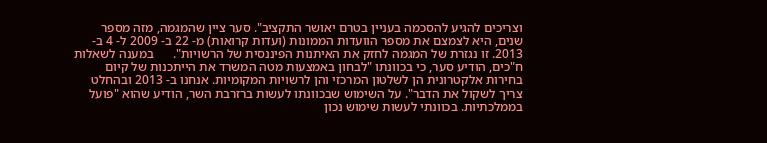וצריכים להגיע להסכמה בעניין בטרם יאושר התקציב". סער ציין שהמגמה, מזה מספר שנים, היא לצמצם את מספר הוועדות הממונות (ועדות קרואות) מ- 22 ב- 2009 ל- 4 ב- 2013. זו נגזרת של המגמה לחזק את האיתנות הפיננסית של הרשויות".      במענה לשאלות ח"כים, הודיע סער, כי בכוונתו "לבחון באמצעות מטה המשרד את הייתכנות של קיום בחירות אלקטרונית הן לשלטון המרכזי והן לרשויות המקומיות. אנחנו ב- 2013 ובהחלט צריך לשקול את הדבר". על השימוש שבכוונתו לעשות ברזרבת השר, הודיע שהוא "פועל בממלכתיות. בכוונתי לעשות שימוש נכון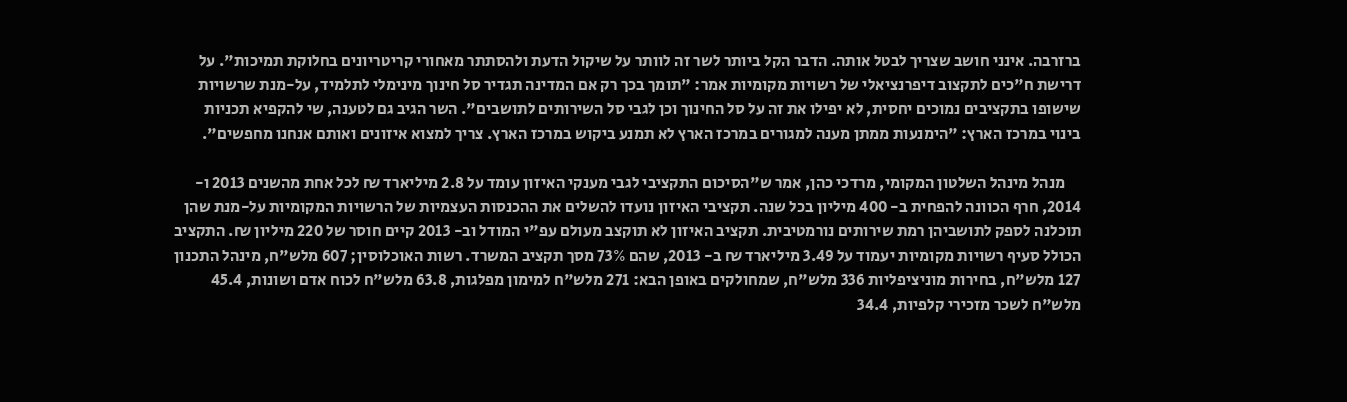ברזרבה. אינני חושב שצריך לבטל אותה. הדבר הקל ביותר לשר זה לוותר על שיקול הדעת ולהסתתר מאחורי קריטריונים בחלוקת תמיכות". על דרישת ח"כים לתקצוב דיפרנציאלי של רשויות מקומיות אמר: "תומך בכך רק אם המדינה תגדיר סל חינוך מינימלי לתלמיד, על-מנת שרשויות שישופו בתקציבים נמוכים יחסית, לא יפילו את זה על סל החינוך וכן לגבי סל השירותים לתושבים". השר הגיב גם לטענה, שי להקפיא תכניות בינוי במרכז הארץ: "הימנעות ממתן מענה למגורים במרכז הארץ לא תמנע ביקוש במרכז הארץ. צריך למצוא איזונים ואותם אנחנו מחפשים".

     מנהל מינהל השלטון המקומי, מרדכי כהן, אמר ש"הסיכום התקציבי לגבי מענקי האיזון עומד על 2.8 מיליארד ₪ לכל אחת מהשנים 2013 ו- 2014, חרף הכוונה להפחית ב- 400 מיליון בכל שנה. תקציבי האיזון נועדו להשלים את ההכנסות העצמיות של הרשויות המקומיות על-מנת שהן תוכלנה לספק לתושביהן רמת שירותים נורמטיבית. תקציב האיזון לא תוקצב מעולם עפ"י המודל וב- 2013 קיים חוסר של 220 מיליון ₪. התקציב הכולל סעיף רשויות מקומיות יעמוד על 3.49 מיליארד ₪ ב- 2013, שהם 73% מסך תקציב המשרד. רשות האוכלוסין; 607 מלש"ח, מינהל התכנון 127 מלש"ח, בחירות מוניציפליות 336 מלש"ח, שמחולקים באופן הבא: 271 מלש"ח למימון מפלגות, 63.8 מלש"ח לכוח אדם ושונות, 45.4 מלש"ח לשכר מזכירי קלפיות, 34.4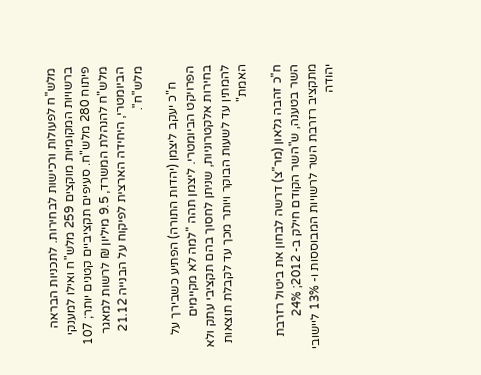מלש"ח לפעולות ורכישות לבחירות. לתכניות הבראה ברשויות המקומיות מוקצים 259 מלש"ח ואילו למענקי פיתוח 280 מלש"ח. סעיפים תקציביים קטנים יותר; 107 מלש"ח להנהלת המשרד, 9.5 מיליון ₪ לרשות למאגר הביומטרי, היחידה הארצית לפיקוח על הבנייה 21.12 מלש"ח".

     ח"כ יעקב ליצמן (יהדות התורה) הפתיע כשבירך על הפרויקט הביומטרי. ליצמן תהה "למה לא מקיימים בחירות אלקטרוניות, שניתן לחסוך בהם תקציבי עתק ולא להמתין עד לשעות הבוקר ויותר מכך עד לקבלת תוצאות האמת"

ח"כ זהבה גלאון (מר"צ) דרשה לבחון את ביטול רזרבת השר בטענה, ש"השר הקודם חילק ב- 2012; 24% מתקציב רזרבת השר לרשויות המבוססות ו- 13% ליישובי יהודה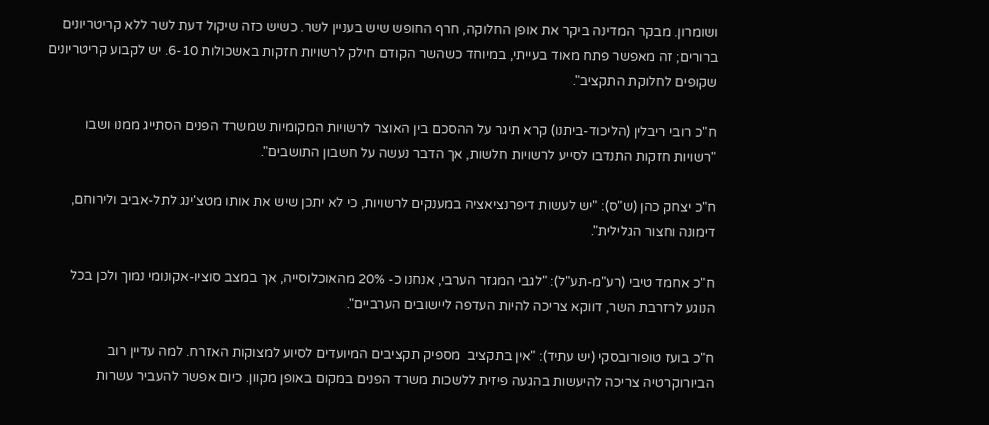ושומרון. מבקר המדינה ביקר את אופן החלוקה, חרף החופש שיש בעניין לשר. כשיש כזה שיקול דעת לשר ללא קריטריונים ברורים; זה מאפשר פתח מאוד בעייתי, במיוחד כשהשר הקודם חילק לרשויות חזקות באשכולות 6-10. יש לקבוע קריטריונים שקופים לחלוקת התקציב".

ח"כ רובי ריבלין (הליכוד-ביתנו) קרא תיגר על ההסכם בין האוצר לרשויות המקומיות שמשרד הפנים הסתייג ממנו ושבו "רשויות חזקות התנדבו לסייע לרשויות חלשות, אך הדבר נעשה על חשבון התושבים".

ח"כ יצחק כהן (ש"ס): "יש לעשות דיפרנציאציה במענקים לרשויות, כי לא יתכן שיש את אותו מטצ'ינג לתל-אביב ולירוחם, דימונה וחצור הגלילית".

ח"כ אחמד טיבי (רע"מ-תע"ל): "לגבי המגזר הערבי, אנחנו כ- 20% מהאוכלוסייה, אך במצב סוציו-אקונומי נמוך ולכן בכל הנוגע לרזרבת השר, דווקא צריכה להיות העדפה ליישובים הערביים".

ח"כ בועז טופורובסקי (יש עתיד): "אין בתקציב  מספיק תקציבים המיועדים לסיוע למצוקות האזרח. למה עדיין רוב הביורוקרטיה צריכה להיעשות בהגעה פיזית ללשכות משרד הפנים במקום באופן מקוון. כיום אפשר להעביר עשרות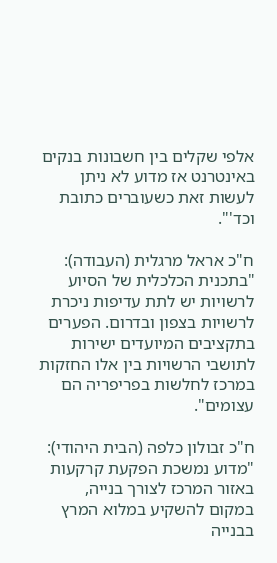אלפי שקלים בין חשבונות בנקים באינטרנט אז מדוע לא ניתן לעשות זאת כשעוברים כתובת וכד'".

ח"כ אראל מרגלית (העבודה): "בתכנית הכלכלית של הסיוע לרשויות יש לתת עדיפות ניכרת לרשויות בצפון ובדרום. הפערים בתקציבים המיועדים ישירות לתושבי הרשויות בין אלו החזקות במרכז לחלשות בפריפריה הם עצומים".

ח"כ זבולון כלפה (הבית היהודי): "מדוע נמשכת הפקעת קרקעות באזור המרכז לצורך בנייה, במקום להשקיע במלוא המרץ בבנייה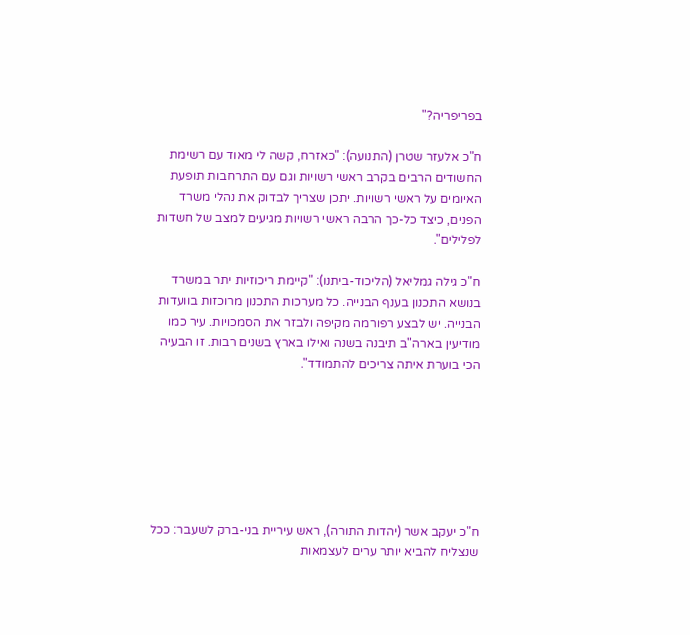בפריפריה?"

ח"כ אלעזר שטרן (התנועה): "כאזרח, קשה לי מאוד עם רשימת החשודים הרבים בקרב ראשי רשויות וגם עם התרחבות תופעת האיומים על ראשי רשויות. יתכן שצריך לבדוק את נהלי משרד הפנים, כיצד כל-כך הרבה ראשי רשויות מגיעים למצב של חשדות לפלילים".

ח"כ גילה גמליאל (הליכוד-ביתנו): "קיימת ריכוזיות יתר במשרד בנושא התכנון בענף הבנייה. כל מערכות התכנון מרוכזות בוועדות הבנייה. יש לבצע רפורמה מקיפה ולבזר את הסמכויות. עיר כמו מודיעין בארה"ב תיבנה בשנה ואילו בארץ בשנים רבות. זו הבעיה הכי בוערת איתה צריכים להתמודד".







ח"כ יעקב אשר (יהדות התורה), ראש עיריית בני-ברק לשעבר: ככל שנצליח להביא יותר ערים לעצמאות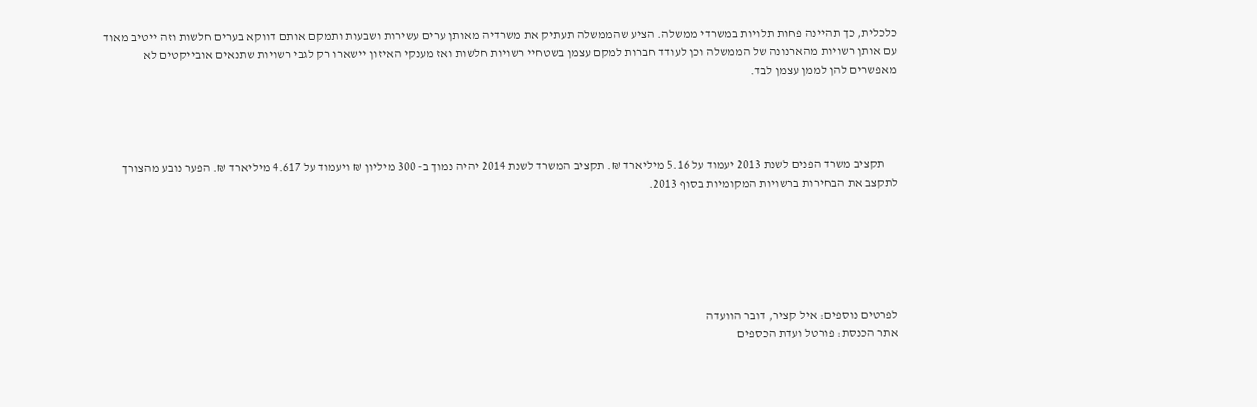כלכלית, כך תהיינה פחות תלויות במשרדי ממשלה. הציע שהממשלה תעתיק את משרדיה מאותן ערים עשירות ושבעות ותמקם אותם דווקא בערים חלשות וזה ייטיב מאוד עם אותן רשויות מהארנונה של הממשלה וכן לעודד חברות למקם עצמן בשטחיי רשויות חלשות ואז מענקי האיזון יישארו רק לגבי רשויות שתנאים אובייקטים לא מאפשרים להן לממן עצמן לבד.




     תקציב משרד הפנים לשנת 2013 יעמוד על 5.16 מיליארד ₪. תקציב המשרד לשנת 2014 יהיה נמוך ב- 300 מיליון ₪ ויעמוד על 4.617 מיליארד ₪. הפער נובע מהצורך לתקצב את הבחירות ברשויות המקומיות בסוף 2013.






לפרטים נוספים: איל קציר, דובר הוועדה
אתר הכנסת: פורטל ועדת הכספים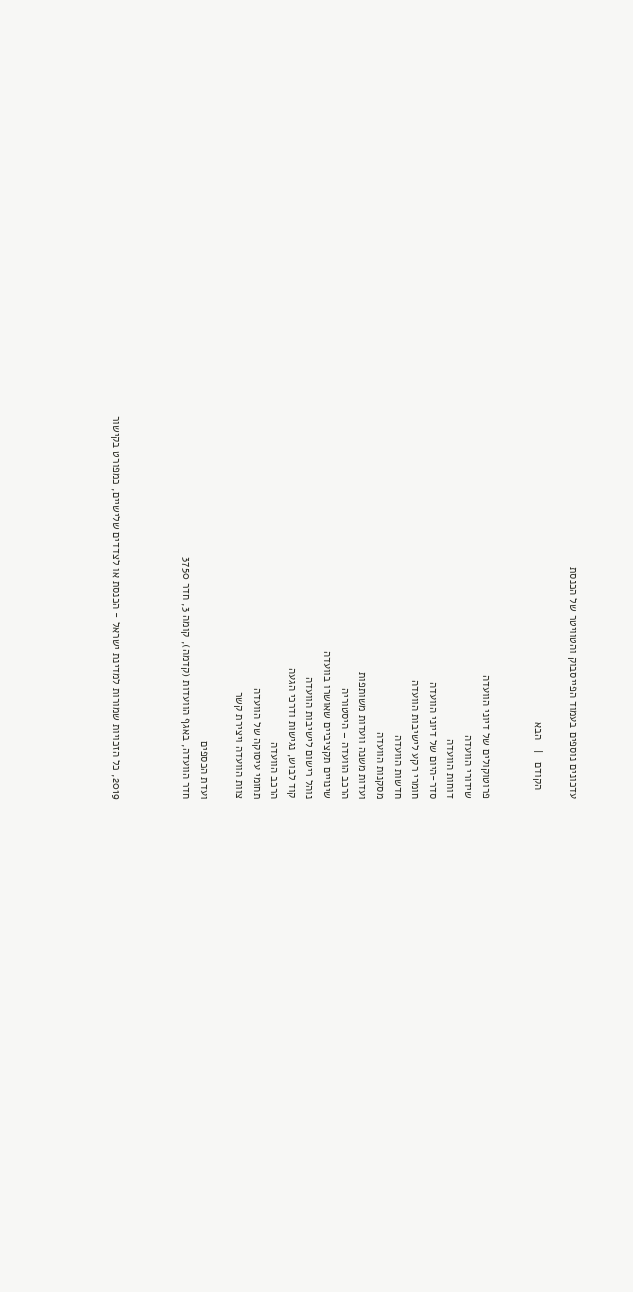עדכונים נוספים בעמוד הפייסבוק והטוויטר של הכנסת

   הקודם   |   הבא


פרוטוקולים של דיוני הוועדה
שידורי הוועדה
דוחות הוועדה
סדר-היום של דיוני הוועדה
חומרי רקע לישיבות הוועדה
חדשות הוועדה
מסקנות הוועדה
ועדות משנה וועדות משותפות
הרכב הוועדה – היסטוריה
שינויים תקציביים שאושרו בוועדה
נוהל רישום לישיבות הוועדה
קוד לבוש, נגישות ודרכי הגעה
הרכב הוועדה
תחומי עיסוקה של הוועדה
צוות הוועדה ויצירת קשר

ועדת הכספים
חדר הוועדה, באגף הוועדות (קדמה), קומה 3, חדר 3750



2019, כל הזכויות שמורות למדינת ישראל - הכנסת או לצדדים שלישיים, כמפורט בקישור